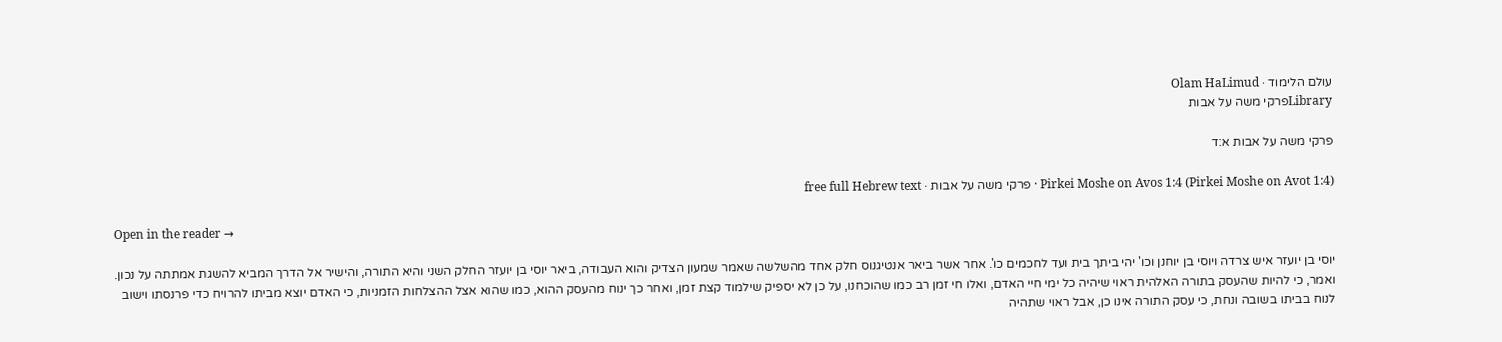עולם הלימוד · Olam HaLimud
Libraryפרקי משה על אבות

פרקי משה על אבות א:ד

Pirkei Moshe on Avos 1:4 (Pirkei Moshe on Avot 1:4) · פרקי משה על אבות · free full Hebrew text

Open in the reader →

יוסי בן יועזר איש צרדה ויוסי בן יוחנן וכו' יהי ביתך בית ועד לחכמים כו'. אחר אשר ביאר אנטיגנוס חלק אחד מהשלשה שאמר שמעון הצדיק והוא העבודה, ביאר יוסי בן יועזר החלק השני והיא התורה, והישיר אל הדרך המביא להשגת אמתתה על נכון. ואמר, כי להיות שהעסק בתורה האלהית ראוי שיהיה כל ימי חיי האדם, ואלו חי זמן רב כמו שהוכחנו, על כן לא יספיק שילמוד קצת זמן, ואחר כך ינוח מהעסק ההוא, כמו שהוא אצל ההצלחות הזמניות, כי האדם יוצא מביתו להרויח כדי פרנסתו וישוב לנוח בביתו בשובה ונחת, כי עסק התורה אינו כן, אבל ראוי שתהיה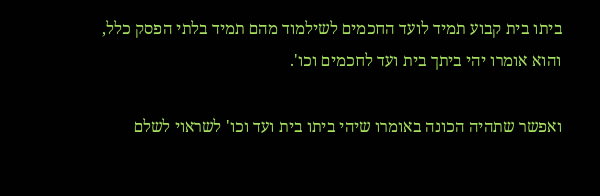ביתו בית קבוע תמיד לועד החכמים לשילמוד מהם תמיד בלתי הפסק כלל, והוא אומרו יהי ביתך בית ועד לחכמים וכו'.

ואפשר שתהיה הכונה באומרו שיהי ביתו בית ועד וכו' לשראוי לשלם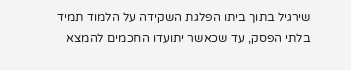שירגיל בתוך ביתו הפלגת השקידה על הלמוד תמיד בלתי הפסק, עד שכאשר יתועדו החכמים להמצא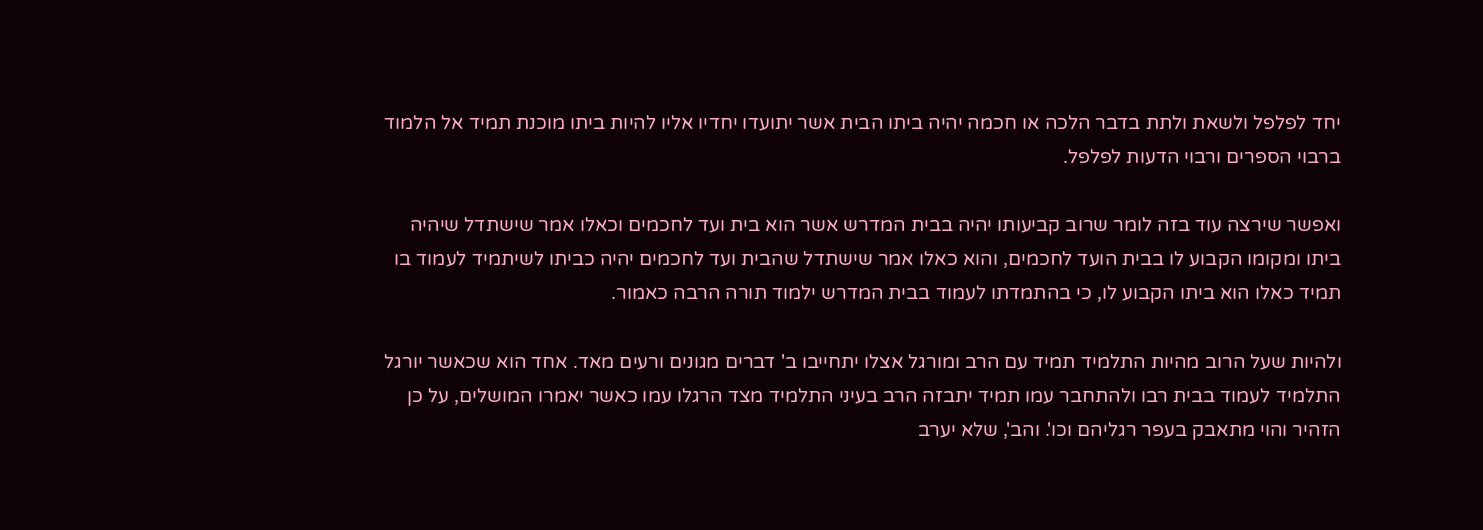יחד לפלפל ולשאת ולתת בדבר הלכה או חכמה יהיה ביתו הבית אשר יתועדו יחדיו אליו להיות ביתו מוכנת תמיד אל הלמוד ברבוי הספרים ורבוי הדעות לפלפל.

ואפשר שירצה עוד בזה לומר שרוב קביעותו יהיה בבית המדרש אשר הוא בית ועד לחכמים וכאלו אמר שישתדל שיהיה ביתו ומקומו הקבוע לו בבית הועד לחכמים, והוא כאלו אמר שישתדל שהבית ועד לחכמים יהיה כביתו לשיתמיד לעמוד בו תמיד כאלו הוא ביתו הקבוע לו, כי בהתמדתו לעמוד בבית המדרש ילמוד תורה הרבה כאמור.

ולהיות שעל הרוב מהיות התלמיד תמיד עם הרב ומורגל אצלו יתחייבו ב' דברים מגונים ורעים מאד. אחד הוא שכאשר יורגל התלמיד לעמוד בבית רבו ולהתחבר עמו תמיד יתבזה הרב בעיני התלמיד מצד הרגלו עמו כאשר יאמרו המושלים, על כן הזהיר והוי מתאבק בעפר רגליהם וכו'. והב', שלא יערב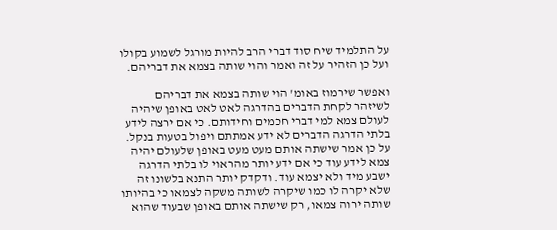על התלמיד שיח סוד דברי הרב להיות מורגל לשמוע בקולו ועל כן הזהיר על זה ואמר והוי שותה בצמא את דבריהם.

ואפשר שירמוז באומ' הוי שותה בצמא את דבריהם לשיזהר לקחת הדברים בהדרגה לאט לאט באופן שיהיה לעולם צמא למי דברי חכמים וחידותם. כי אם ירצה לידע בלתי הדרגה הדברים לא ידע אמתתם ויפול בטעות בנקל. על כן אמר שישתה אותם מעט מעט באופן שלעולם יהיה צמא לידע עוד כי אם ידע יותר מהראוי לו בלתי הדרגה ישבע מיד ולא יצמא עוד. ודקדק יותר התנא בלשונו זה שלא יקרה לו כמו שיקרה לשותה משקה לצמאו כי בהיותו שותה ירוה צמאו, רק שישתה אותם באופן שבעוד שהוא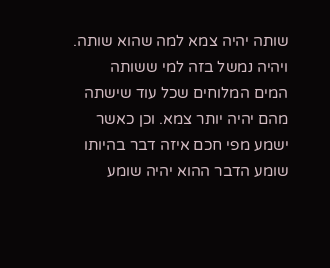שותה יהיה צמא למה שהוא שותה. ויהיה נמשל בזה למי ששותה המים המלוחים שכל עוד שישתה מהם יהיה יותר צמא. וכן כאשר ישמע מפי חכם איזה דבר בהיותו שומע הדבר ההוא יהיה שומע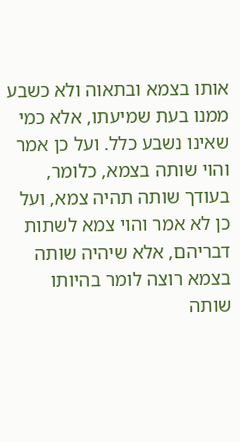אותו בצמא ובתאוה ולא כשבע ממנו בעת שמיעתו, אלא כמי שאינו נשבע כלל. ועל כן אמר והוי שותה בצמא, כלומר, בעודך שותה תהיה צמא, ועל כן לא אמר והוי צמא לשתות דבריהם, אלא שיהיה שותה בצמא רוצה לומר בהיותו שותה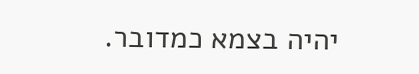יהיה בצמא כמדובר.